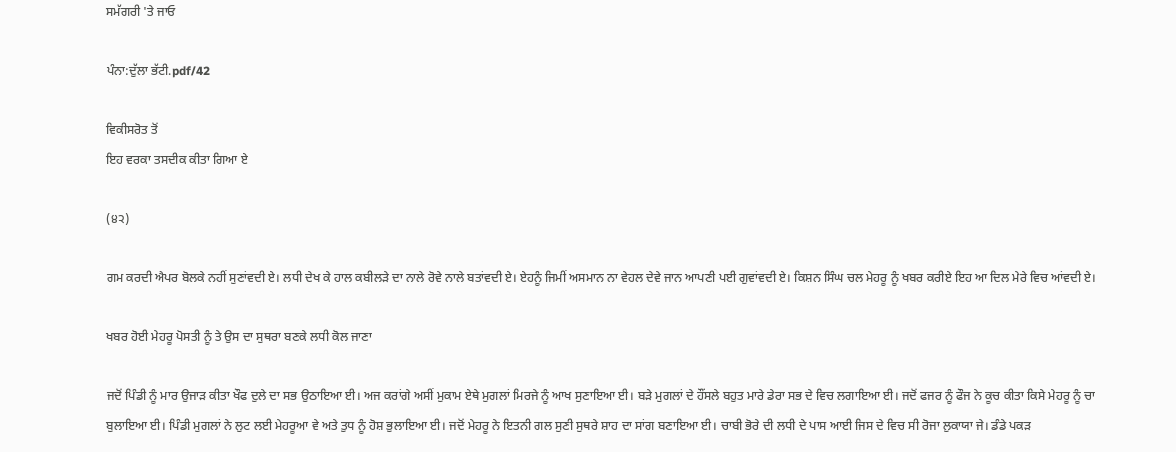ਸਮੱਗਰੀ 'ਤੇ ਜਾਓ

ਪੰਨਾ:ਦੁੱਲਾ ਭੱਟੀ.pdf/42

ਵਿਕੀਸਰੋਤ ਤੋਂ
ਇਹ ਵਰਕਾ ਤਸਦੀਕ ਕੀਤਾ ਗਿਆ ਏ

(੪੨)

ਗਮ ਕਰਦੀ ਐਪਰ ਬੋਲਕੇ ਨਹੀਂ ਸੁਣਾਂਵਦੀ ਏ। ਲਧੀ ਦੇਖ ਕੇ ਹਾਲ ਕਬੀਲੜੇ ਦਾ ਨਾਲੇ ਰੋਵੇ ਨਾਲੇ ਬਤਾਂਵਦੀ ਏ। ਏਹਨੂੰ ਜਿਮੀਂ ਅਸਮਾਨ ਨਾ ਵੇਹਲ ਦੇਵੇ ਜਾਨ ਆਪਣੀ ਪਈ ਗੁਵਾਂਵਦੀ ਏ। ਕਿਸ਼ਨ ਸਿੰਘ ਚਲ ਮੇਹਰੂ ਨੂੰ ਖਬਰ ਕਰੀਏ ਇਹ ਆ ਦਿਲ ਮੇਰੇ ਵਿਚ ਆਂਵਦੀ ਏ।

ਖਬਰ ਹੋਈ ਮੇਹਰੂ ਪੋਸਤੀ ਨੂੰ ਤੇ ਉਸ ਦਾ ਸੁਥਰਾ ਬਣਕੇ ਲਧੀ ਕੋਲ ਜਾਣਾ

ਜਦੋਂ ਪਿੰਡੀ ਨੂੰ ਮਾਰ ਉਜਾੜ ਕੀਤਾ ਖੌਫ ਦੁਲੇ ਦਾ ਸਭ ਉਠਾਇਆ ਈ। ਅਜ ਕਰਾਂਗੇ ਅਸੀਂ ਮੁਕਾਮ ਏਥੇ ਮੁਗਲਾਂ ਮਿਰਜੇ ਨੂੰ ਆਖ ਸੁਣਾਇਆ ਈ। ਬੜੇ ਮੁਗਲਾਂ ਦੇ ਹੌਂਸਲੇ ਬਹੁਤ ਮਾਰੇ ਡੇਰਾ ਸਭ ਦੇ ਵਿਚ ਲਗਾਇਆ ਈ। ਜਦੋਂ ਫਜਰ ਨੂੰ ਫੌਜ ਨੇ ਕੂਚ ਕੀਤਾ ਕਿਸੇ ਮੇਹਰੂ ਨੂੰ ਚਾ ਬੁਲਾਇਆ ਈ। ਪਿੰਡੀ ਮੁਗਲਾਂ ਨੇ ਲੁਟ ਲਈ ਮੇਹਰੂਆ ਵੇ ਅਤੇ ਤੁਧ ਨੂੰ ਹੋਸ਼ ਭੁਲਾਇਆ ਈ। ਜਦੋਂ ਮੇਹਰੂ ਨੇ ਇਤਨੀ ਗਲ ਸੁਣੀ ਸੁਥਰੇ ਸ਼ਾਹ ਦਾ ਸਾਂਗ ਬਣਾਇਆ ਈ। ਚਾਬੀ ਭੋਰੇ ਦੀ ਲਧੀ ਦੇ ਪਾਸ ਆਈ ਜਿਸ ਦੇ ਵਿਚ ਸੀ ਰੋਜਾ ਲੁਕਾਯਾ ਜੇ। ਡੰਡੇ ਪਕੜ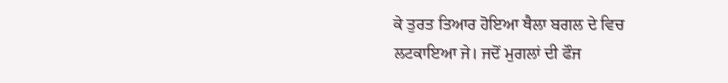ਕੇ ਤੁਰਤ ਤਿਆਰ ਹੋਇਆ ਥੈਲਾ ਬਗਲ ਦੇ ਵਿਚ ਲਟਕਾਇਆ ਜੇ। ਜਦੋਂ ਮੁਗਲਾਂ ਦੀ ਫੌਜ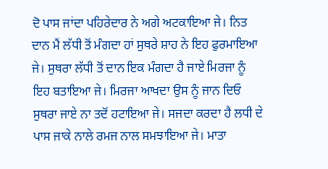ਦੋ ਪਾਸ ਜਾਂਦਾ ਪਹਿਰੇਦਾਰ ਨੇ ਅਗੇ ਅਟਕਾਇਆ ਜੇ। ਨਿਤ ਦਾਨ ਮੈਂ ਲੱਧੀ ਤੋਂ ਮੰਗਦਾ ਹਾਂ ਸੁਥਰੇ ਸ਼ਾਹ ਨੇ ਇਹ ਫੁਰਮਾਇਆ ਜੇ। ਸੁਥਰਾ ਲੱਧੀ ਤੋਂ ਦਾਨ ਇਕ ਮੰਗਦਾ ਹੈ ਜਾਏ ਮਿਰਜਾ ਨੂੰ ਇਹ ਬਤਾਇਆ ਜੇ। ਮਿਰਜਾ ਆਖਦਾ ਉਸ ਨੂੰ ਜਾਨ ਦਿਓ ਸੁਥਰਾ ਜਾਏ ਨਾ ਤਦੋਂ ਹਟਾਇਆ ਜੇ। ਸਜਦਾ ਕਰਦਾ ਹੈ ਲਧੀ ਦੇ ਪਾਸ ਜਾਕੇ ਨਾਲੇ ਰਮਜ ਨਾਲ ਸਮਝਾਇਆ ਜੇ। ਮਾਤਾ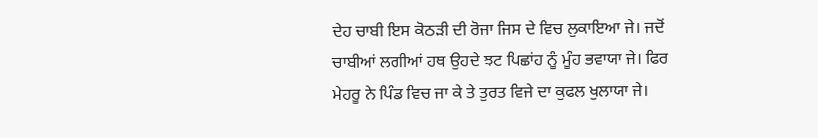ਦੇਹ ਚਾਬੀ ਇਸ ਕੋਠੜੀ ਦੀ ਰੋਜਾ ਜਿਸ ਦੇ ਵਿਚ ਲੁਕਾਇਆ ਜੇ। ਜਦੋਂ ਚਾਬੀਆਂ ਲਗੀਆਂ ਹਥ ਉਹਦੇ ਝਟ ਪਿਛਾਂਹ ਨੂੰ ਮੂੰਹ ਭਵਾਯਾ ਜੇ। ਫਿਰ ਮੇਹਰੂ ਨੇ ਪਿੰਡ ਵਿਚ ਜਾ ਕੇ ਤੇ ਤੁਰਤ ਵਿਜੇ ਦਾ ਕੁਫਲ ਖੁਲਾਯਾ ਜੇ।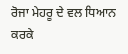ਰੋਜਾ ਮੇਹਰੂ ਦੇ ਵਲ ਧਿਆਨ ਕਰਕੇ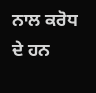ਨਾਲ ਕਰੋਧ ਦੇ ਹਨ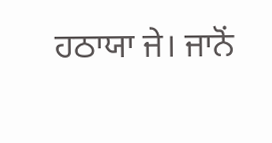ਹਠਾਯਾ ਜੇ। ਜਾਨੋਂ